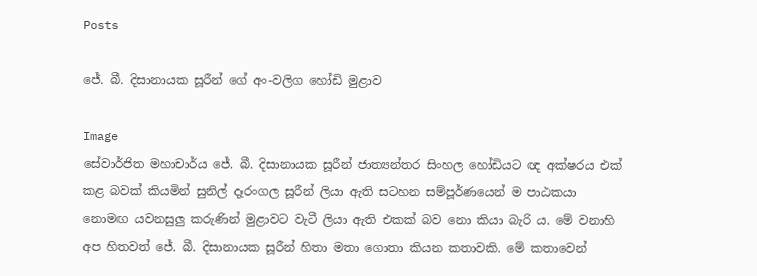Posts

ජේ. බී. දිසානායක සූරීන් ගේ අං-වලිග හෝඩි මුළාව

Image
සේවාර්ජිත මහාචාර්ය ජේ. බී. දිසානායක සූරීන් ජාත්‍යන්තර සිංහල හෝඩියට ඥ අක්ෂරය එක් කළ බවක් කියමින් සුනිල් දෑරංගල සූරීන් ලියා ඇති සටහන සම්පූර්ණයෙන් ම පාඨකයා නොමඟ යවනසුලු කරුණින් මුළාවට වැටී ලියා ඇති එකක් බව නො කියා බැරි ය. මේ වනාහි අප හිතවත් ජේ. බී. දිසානායක සූරීන් හිතා මතා ගොතා කියන කතාවකි. මේ කතාවෙන්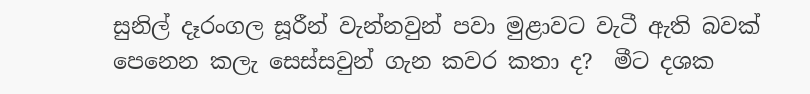සුනිල් දෑරංගල සූරීන් වැන්නවුන් පවා මුළාවට වැටී ඇති බවක් පෙනෙන කලැ සෙස්සවුන් ගැන කවර කතා ද?  මීට දශක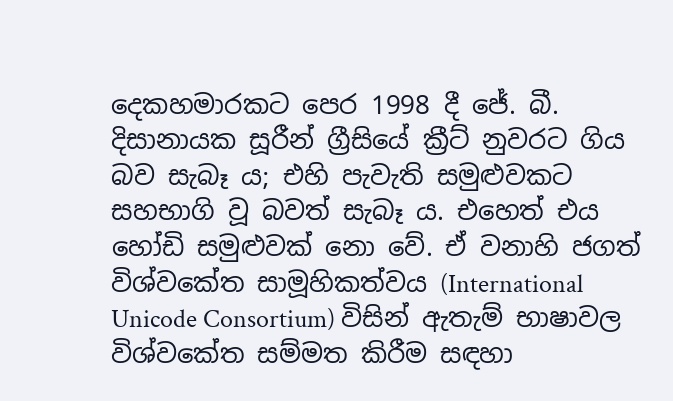දෙකහමාරකට පෙර 1998 දී ජේ. බී. දිසානායක සූරීන් ග්‍රීසියේ ක්‍රීට් නුවරට ගිය බව සැබෑ ය; එහි පැවැති සමුළුවකට සහභාගි වූ බවත් සැබෑ ය. එහෙත් එය හෝඩි සමුළුවක් නො වේ. ඒ වනාහි ජගත් විශ්වකේත සාමූහිකත්වය (International Unicode Consortium) විසින් ඇතැම් භාෂාවල විශ්වකේත සම්මත කිරීම සඳහා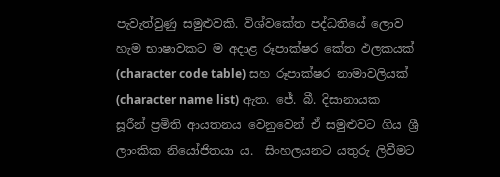පැවැත්වුණු සමුළුවකි. විශ්වකේත පද්ධතියේ ලොව හැම භාෂාවකට ම අදාළ රූපාක්ෂර කේත ඵලකයක් (character code table) සහ රූපාක්ෂර නාමාවලියක් (character name list) ඇත. ජේ. බී. දිසානායක සූරීන් ප්‍රමිති ආයතනය වෙනුවෙන් ඒ සමුළුවට ගිය ශ්‍රී ලාංකික නියෝජිතයා ය.  සිංහලයනට යතුරු ලිවීමට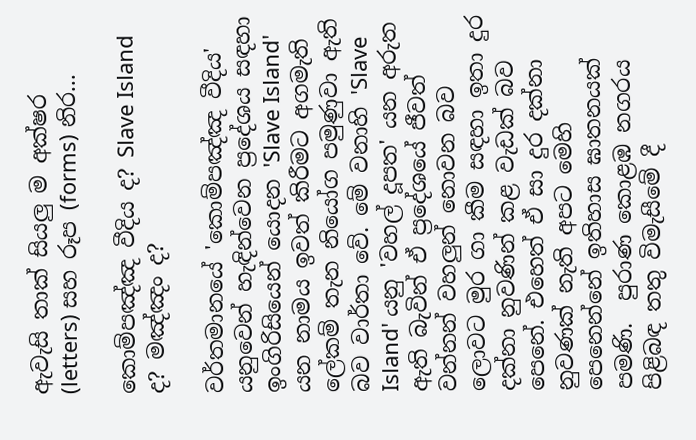ඇවැසි තාක් සියලු ම අක්ෂර (letters) සහ රූප (forms) නිර...

කොම්පඤ්ඤ වීදිය ද? Slave Island ද? මඤ්ඤං ද?

වර්තමානයේ 'කොම්පඤ්ඤ වීදිය' යනුවෙන් හැඳින්වෙන ප්‍රදේශය සඳහා ඉංගිරිසියෙන් යොදන 'Slave Island' යන නාමය ඉවත් කිරීමට අගමැති ලේකම් තැන නියෝග පමුණුවා ඇති බව වාර්තා වේ. මේ වනාහි 'Slave Island' යනු 'වහල් දූපත' යන අරුත ඇති බැවින් ඒ ප්‍රදේශයේ ජීවත් වන්නන් වහලුන් නොවන බව ලොවට මුර ගා කීම සඳහා ඉතා දුර දක්නා නුවණින් කළ වැඩක් බව පෙනේ. එහෙත් ඒ සා දුර දක්නා නුවණක් නැති අපට මෙහි පෙනෙන්නේ ඉතිහාස ඝාතනයක් පමණි.  පුරාණ කොළඹ නගරය පිළිබඳ තතු විමැසීමේ දී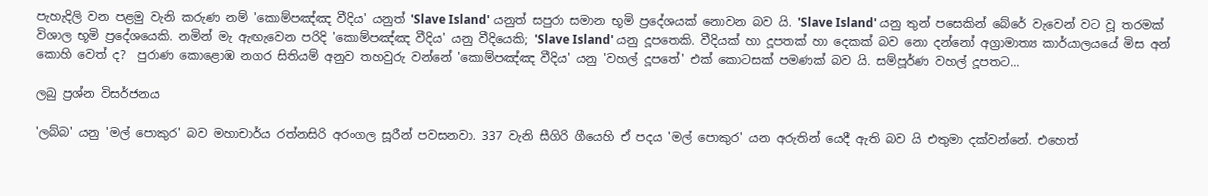පැහැදිලි වන පළමු වැනි කරුණ නම් 'කොම්පඤ්ඤ වීදිය' යනුත් 'Slave Island' යනුත් සපුරා සමාන භූමි ප්‍රදේශයක් නොවන බව යි. 'Slave Island' යනු තුන් පසෙකින් බේරේ වැවෙන් වට වූ තරමක් විශාල භූමි ප්‍රදේශයෙකි. නමින් මැ ඇඟැවෙන පරිදි 'කොම්පඤ්ඤ වීදිය' යනු වීදියෙකි; 'Slave Island' යනු දූපතෙකි. වීදියක් හා දූපතක් හා දෙකක් බව නො දන්නෝ අග්‍රාමාත්‍ය කාර්යාලයයේ මිස අන් කොහි වෙත් ද?  පුරාණ කොළොඹ නගර සිතියම් අනුව තහවුරු වන්නේ 'කොම්පඤ්ඤ වීදිය' යනු 'වහල් දූපතේ' එක් කොටසක් පමණක් බව යි. සම්පූර්ණ වහල් දූපතට...

ලබු ප්‍රශ්න විසර්ජනය

'ලබ්බ' යනු 'මල් පොකුර' බව මහාචාර්ය රත්නසිරි අරංගල සූරීන් පවසනවා. 337 වැනි සීගිරි ගීයෙහි ඒ පදය 'මල් පොකුර' යන අරුතින් යෙදී ඇති බව යි එතුමා දක්වන්නේ. එහෙත්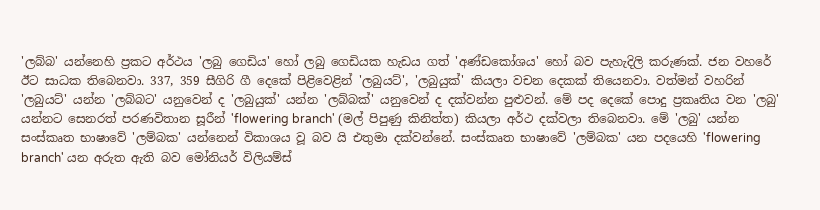'ලබ්බ' යන්නෙහි ප්‍රකට අර්ථය 'ලබු ගෙඩිය' හෝ ලබු ගෙඩියක හැඩය ගත් 'අණ්ඩකෝශය' හෝ බව පැහැදිලි කරුණක්. ජන වහරේ ඊට සාධක තිබෙනවා. 337, 359 සීගිරි ගී දෙකේ පිළිවෙළින් 'ලබුයට්', 'ලබුයුක්' කියලා වචන දෙකක් තියෙනවා. වත්මන් වහරින් 'ලබුයට්' යන්න 'ලබ්බට' යනුවෙන් ද 'ලබුයුක්' යන්න 'ලබ්බක්' යනුවෙන් ද දක්වන්න පුළුවන්. මේ පද දෙකේ පොදු ප්‍රකෘතිය වන 'ලබු' යන්නට සෙනරත් පරණවිතාන සූරීන් 'flowering branch' (මල් පිපුණු කිනිත්ත) කියලා අර්ථ දක්වලා තිබෙනවා. මේ 'ලබු' යන්න සංස්කෘත භාෂාවේ 'ලම්බක' යන්නෙන් විකාශය වූ බව යි එතුමා දක්වන්නේ. සංස්කෘත භාෂාවේ 'ලම්බක' යන පදයෙහි 'flowering branch' යන අරුත ඇති බව මෝනියර් විලියම්ස්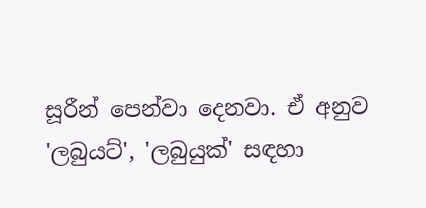සූරීන් පෙන්වා දෙනවා. ඒ අනුව 'ලබුයට්', 'ලබුයුක්' සඳහා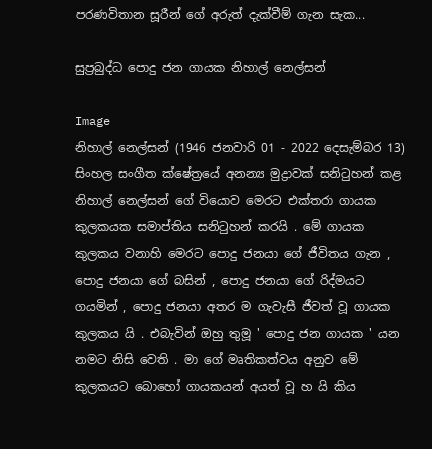පරණවිතාන සූරීන් ගේ අරුත් දැක්වීම් ගැන සැක...

සුප්‍රබුද්ධ පොදු ජන ගායක නිහාල් නෙල්සන්

Image
නිහාල් නෙල්සන් (1946 ජනවාරි 01 - 2022 දෙසැම්බර 13)     සිංහල සංගීත ක්ෂේත්‍රයේ අනන්‍ය මුද්‍රාවක් සනිටුහන් කළ නිහාල් නෙල්සන් ගේ වියොව මෙරට එක්තරා ගායක කුලකයක සමාප්තිය සනිටුහන් කරයි . මේ ගායක කුලකය වනාහි මෙරට පොදු ජනයා ගේ ජීවිතය ගැන , පොදු ජනයා ගේ බසින් , පොදු ජනයා ගේ රිද්මයට ගයමින් , පොදු ජනයා අතර ම ගැවැසී ජීවත් වූ ගායක කුලකය යි . එබැවින් ඔහු තුමූ ' පොදු ජන ගායක ' යන නමට නිසි වෙති . මා ගේ මෘතිකත්වය අනුව මේ කුලකයට බොහෝ ගායකයන් අයත් වූ හ යි කිය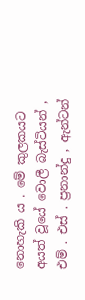නොහැකි ය . මේ කුලකයට අයත් වූයේ වොලී බැස්ටියන් , එම් . එස් . ප්‍රනාන්දු , ඇන්ටන්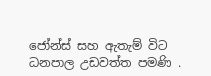ජෝන්ස් සහ ඇතැම් විට ධනපාල උඩවත්ත පමණි .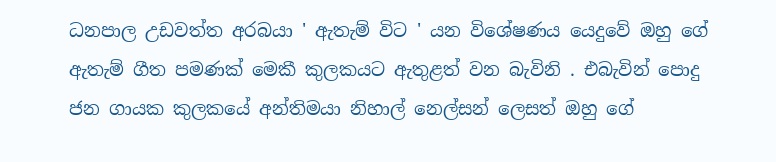ධනපාල උඩවත්ත අරබයා ' ඇතැම් විට ' යන විශේෂණය යෙදුවේ ඔහු ගේ ඇතැම් ගීත පමණක් මෙකී කුලකයට ඇතුළත් වන බැවිනි . එබැවින් පොදු ජන ගායක කුලකයේ අන්තිමයා නිහාල් නෙල්සන් ලෙසත් ඔහු ගේ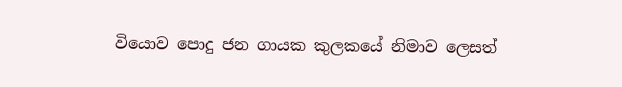වියොව පොදු ජන ගායක කුලකයේ නිමාව ලෙසත්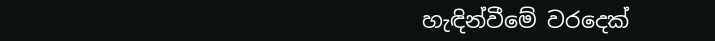හැඳින්වීමේ වරදෙක්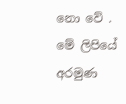නො වේ . මේ ලිපියේ අරමුණ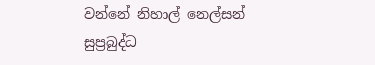වන්නේ නිහාල් නෙල්සන් සුප්‍රබුද්ධ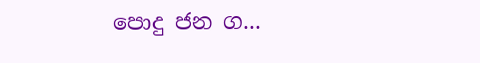පොදු ජන ග...